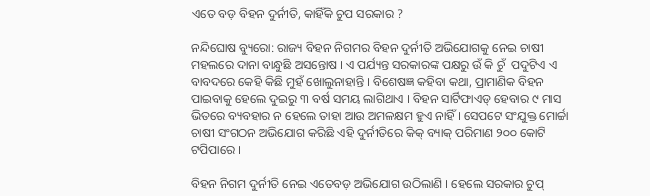ଏତେ ବଡ଼ ବିହନ ଦୁର୍ନୀତି, କାହିଁକି ଚୁପ ସରକାର ?

ନନ୍ଦିଘୋଷ ବ୍ୟୁରୋ: ରାଜ୍ୟ ବିହନ ନିଗମର ବିହନ ଦୁର୍ନୀତି ଅଭିଯୋଗକୁ ନେଇ ଚାଷୀ ମହଲରେ ଦାନା ବାନ୍ଧୁଛି ଅସନ୍ତୋଷ । ଏ ପର୍ଯ୍ୟନ୍ତ ସରକାରଙ୍କ ପକ୍ଷରୁ ଉଁ କି ଚୁଁ  ପଦୁଟିଏ ଏ ବାବଦରେ କେହି କିଛି ମୁହଁ ଖୋଲୁନାହାନ୍ତି । ବିଶେଷଜ୍ଞ କହିବା କଥା, ପ୍ରାମାଣିକ ବିହନ ପାଇବାକୁ ହେଲେ ଦୁଇରୁ ୩ ବର୍ଷ ସମୟ ଲାଗିଥାଏ । ବିହନ ସାର୍ଟିଫାଏଡ୍ ହେବାର ୯ ମାସ ଭିତରେ ବ୍ୟବହାର ନ ହେଲେ ତାହା ଆଉ ଅମଳକ୍ଷମ ହୁଏ ନାହିଁ । ସେପଟେ ସଂଯୁକ୍ତ ମୋର୍ଚ୍ଚା ଚାଷୀ ସଂଗଠନ ଅଭିଯୋଗ କରିଛି ଏହି ଦୁର୍ନୀତିରେ କିକ୍ ବ୍ୟାକ୍ ପରିମାଣ ୨୦୦ କୋଟି ଟପିପାରେ ।

ବିହନ ନିଗମ ଦୁର୍ନୀତି ନେଇ ଏତେବଡ଼ ଅଭିଯୋଗ ଉଠିଲାଣି । ହେଲେ ସରକାର ଚୁପ୍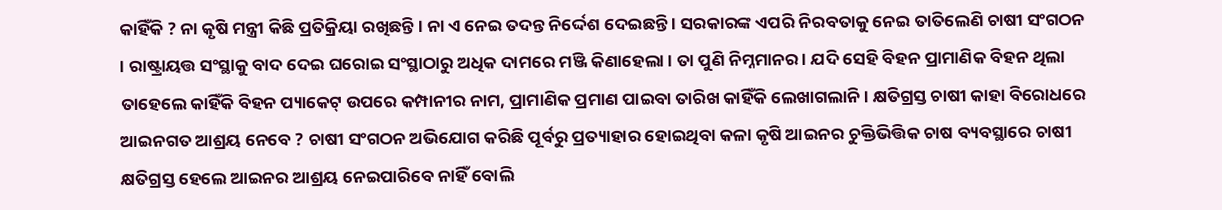କାହିଁକି ? ନା କୃଷି ମନ୍ତ୍ରୀ କିଛି ପ୍ରତିକ୍ରିୟା ରଖିଛନ୍ତି । ନା ଏ ନେଇ ତଦନ୍ତ ନିର୍ଦ୍ଦେଶ ଦେଇଛନ୍ତି । ସରକାରଙ୍କ ଏପରି ନିରବତାକୁ ନେଇ ତାତିଲେଣି ଚାଷୀ ସଂଗଠନ । ରାଷ୍ଟ୍ରାୟତ୍ତ ସଂସ୍ଥାକୁ ବାଦ ଦେଇ ଘରୋଇ ସଂସ୍ଥାଠାରୁ ଅଧିକ ଦାମରେ ମଞ୍ଜି କିଣାହେଲା । ତା ପୁଣି ନିମ୍ନମାନର । ଯଦି ସେହି ବିହନ ପ୍ରାମାଣିକ ବିହନ ଥିଲା ତାହେଲେ କାହିଁକି ବିହନ ପ୍ୟାକେଟ୍ ଉପରେ କମ୍ପାନୀର ନାମ, ପ୍ରାମାଣିକ ପ୍ରମାଣ ପାଇବା ତାରିଖ କାହିଁକି ଲେଖାଗଲାନି । କ୍ଷତିଗ୍ରସ୍ତ ଚାଷୀ କାହା ବିରୋଧରେ ଆଇନଗତ ଆଶ୍ରୟ ନେବେ ? ଚାଷୀ ସଂଗଠନ ଅଭିଯୋଗ କରିଛି ପୂର୍ବରୁ ପ୍ରତ୍ୟାହାର ହୋଇଥିବା କଳା କୃଷି ଆଇନର ଚୁକ୍ତିଭିତ୍ତିକ ଚାଷ ବ୍ୟବସ୍ଥାରେ ଚାଷୀ କ୍ଷତିଗ୍ରସ୍ତ ହେଲେ ଆଇନର ଆଶ୍ରୟ ନେଇପାରିବେ ନାହିଁ ବୋଲି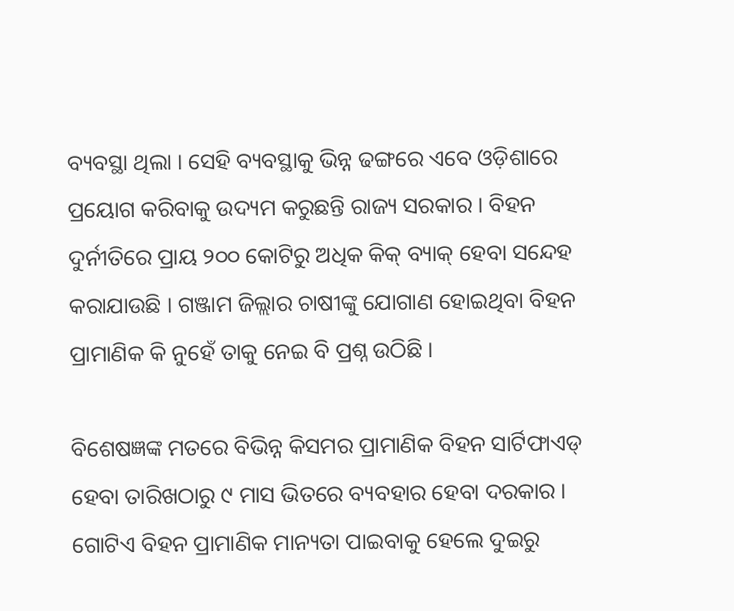ବ୍ୟବସ୍ଥା ଥିଲା । ସେହି ବ୍ୟବସ୍ଥାକୁ ଭିନ୍ନ ଢଙ୍ଗରେ ଏବେ ଓଡ଼ିଶାରେ ପ୍ରୟୋଗ କରିବାକୁ ଉଦ୍ୟମ କରୁଛନ୍ତି ରାଜ୍ୟ ସରକାର । ବିହନ ଦୁର୍ନୀତିରେ ପ୍ରାୟ ୨୦୦ କୋଟିରୁ ଅଧିକ କିକ୍ ବ୍ୟାକ୍ ହେବା ସନ୍ଦେହ କରାଯାଉଛି । ଗଞ୍ଜାମ ଜିଲ୍ଲାର ଚାଷୀଙ୍କୁ ଯୋଗାଣ ହୋଇଥିବା ବିହନ ପ୍ରାମାଣିକ କି ନୁହେଁ ତାକୁ ନେଇ ବି ପ୍ରଶ୍ନ ଉଠିଛି ।

ବିଶେଷଜ୍ଞଙ୍କ ମତରେ ବିଭିନ୍ନ କିସମର ପ୍ରାମାଣିକ ବିହନ ସାର୍ଟିଫାଏଡ୍ ହେବା ତାରିଖଠାରୁ ୯ ମାସ ଭିତରେ ବ୍ୟବହାର ହେବା ଦରକାର । ଗୋଟିଏ ବିହନ ପ୍ରାମାଣିକ ମାନ୍ୟତା ପାଇବାକୁ ହେଲେ ଦୁଇରୁ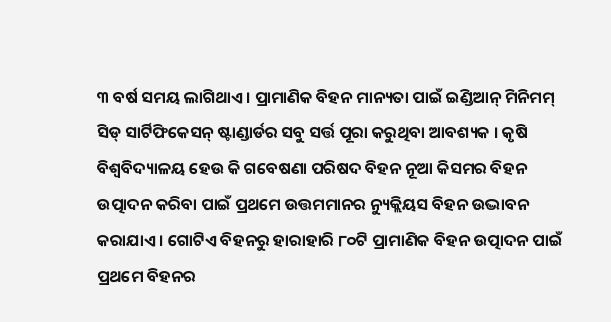୩ ବର୍ଷ ସମୟ ଲାଗିଥାଏ । ପ୍ରାମାଣିକ ବିହନ ମାନ୍ୟତା ପାଇଁ ଇଣ୍ଡିଆନ୍ ମିନିମମ୍ ସିଡ୍ ସାର୍ଟିଫିକେସନ୍ ଷ୍ଟାଣ୍ଡାର୍ଡର ସବୁ ସର୍ତ୍ତ ପୂରା କରୁଥିବା ଆବଶ୍ୟକ । କୃଷି ବିଶ୍ବବିଦ୍ୟାଳୟ ହେଉ କି ଗବେଷଣା ପରିଷଦ ବିହନ ନୂଆ କିସମର ବିହନ ଉତ୍ପାଦନ କରିବା ପାଇଁ ପ୍ରଥମେ ଉତ୍ତମମାନର ନ୍ୟୁକ୍ଲିୟସ ବିହନ ଉଦ୍ଭାବନ କରାଯାଏ । ଗୋଟିଏ ବିହନରୁ ହାରାହାରି ୮୦ଟି ପ୍ରାମାଣିକ ବିହନ ଉତ୍ପାଦନ ପାଇଁ ପ୍ରଥମେ ବିହନର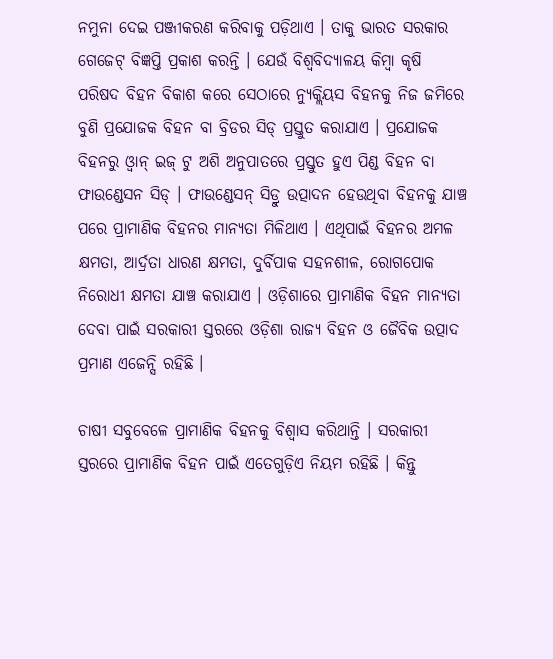ନମୁନା ଦେଇ ପଞ୍ଜୀକରଣ କରିବାକୁ ପଡ଼ିଥାଏ । ତାକୁ ଭାରତ ସରକାର ଗେଜେଟ୍ ବିଜ୍ଞପ୍ତି ପ୍ରକାଶ କରନ୍ତି । ଯେଉଁ ବିଶ୍ବବିଦ୍ୟାଳୟ କିମ୍ବା କୃଷି ପରିଷଦ ବିହନ ବିକାଶ କରେ ସେଠାରେ ନ୍ୟୁକ୍ଲିୟସ ବିହନକୁ ନିଜ ଜମିରେ ବୁଣି ପ୍ରଯୋଜକ ବିହନ ବା ବ୍ରିଡର ସିଡ୍ ପ୍ରସ୍ତୁତ କରାଯାଏ । ପ୍ରଯୋଜକ ବିହନରୁ ଓ୍ବାନ୍ ଇଜ୍ ଟୁ ଅଶି ଅନୁପାତରେ ପ୍ରସ୍ତୁତ ହୁଏ ପିଣ୍ଡ ବିହନ ବା ଫାଉଣ୍ଡେସନ ସିଡ୍ । ଫାଉଣ୍ଡେସନ୍ ସିଡ୍ରୁ ଉତ୍ପାଦନ ହେଉଥିବା ବିହନକୁ ଯାଞ୍ଚ ପରେ ପ୍ରାମାଣିକ ବିହନର ମାନ୍ୟତା ମିଳିଥାଏ । ଏଥିପାଇଁ ବିହନର ଅମଳ କ୍ଷମତା, ଆର୍ଦ୍ରତା ଧାରଣ କ୍ଷମତା, ଦୁର୍ବିପାକ ସହନଶୀଳ, ରୋଗପୋକ ନିରୋଧୀ କ୍ଷମତା ଯାଞ୍ଚ କରାଯାଏ । ଓଡ଼ିଶାରେ ପ୍ରାମାଣିକ ବିହନ ମାନ୍ୟତା ଦେବା ପାଇଁ ସରକାରୀ ସ୍ତରରେ ଓଡ଼ିଶା ରାଜ୍ୟ ବିହନ ଓ ଜୈବିକ ଉତ୍ପାଦ ପ୍ରମାଣ ଏଜେନ୍ସି ରହିଛି ।

ଚାଷୀ ସବୁବେଳେ ପ୍ରାମାଣିକ ବିହନକୁ ବିଶ୍ବାସ କରିଥାନ୍ତି । ସରକାରୀ ସ୍ତରରେ ପ୍ରାମାଣିକ ବିହନ ପାଇଁ ଏତେଗୁଡ଼ିଏ ନିୟମ ରହିଛି । କିନ୍ତୁ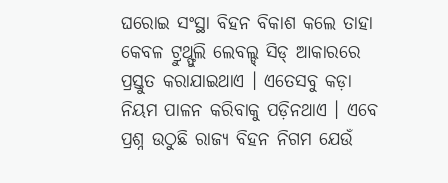ଘରୋଇ ସଂସ୍ଥା ବିହନ ବିକାଶ କଲେ ତାହା କେବଳ ଟ୍ରୁଥ୍ଫୁଲି ଲେବଲ୍ଡ୍ ସିଡ୍ ଆକାରରେ ପ୍ରସ୍ତୁତ କରାଯାଇଥାଏ । ଏତେସବୁ କଡ଼ା ନିୟମ ପାଳନ କରିବାକୁ ପଡ଼ିନଥାଏ । ଏବେ ପ୍ରଶ୍ନ ଉଠୁଛି ରାଜ୍ୟ ବିହନ ନିଗମ ଯେଉଁ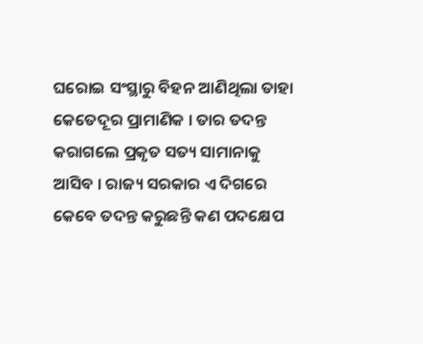ଘରୋଇ ସଂସ୍ଥାରୁ ବିହନ ଆଣିଥିଲା ତାହା କେତେଦୂର ପ୍ରାମାଣିକ । ତାର ତଦନ୍ତ କରାଗଲେ ପ୍ରକୃତ ସତ୍ୟ ସାମାନାକୁ ଆସିବ । ରାଜ୍ୟ ସରକାର ଏ ଦିଗରେ କେବେ ତଦନ୍ତ କରୁଛନ୍ତି କଣ ପଦକ୍ଷେପ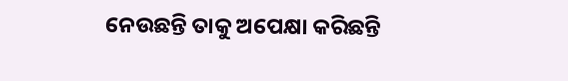ନେଉଛନ୍ତି ତାକୁ ଅପେକ୍ଷା କରିଛନ୍ତି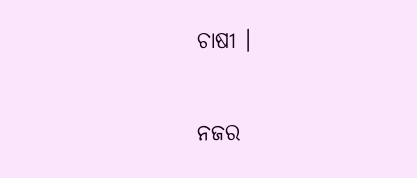ଚାଷୀ ।

ନଜର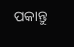ପକାନ୍ତୁ